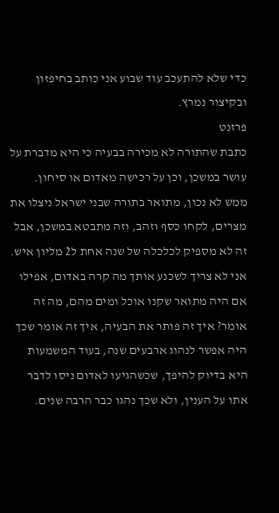כדי שלא להתעכב עוד שבוע אני כותב בחיפזון ובקיצור נמרץ.
פרזנט
כתבת שהתורה לא מכירה בבעיה כי היא מדברת על עושר במשכן, וכן על רכישה מאדום או סיחון.
ממש לא נכון, מתואר בתורה שבני ישראל ניצלו את מצרים, לקחו כסף וזהב, וזה מתבטא במשכן, אבל זה לא מספיק לכלכלה של שנה אחת ל2 מליון איש.
אני לא צריך לשכנע אותך מה קרה באדום, אפילו אם היה מתואר שקנו אוכל ומים מהם, מה זה אומר? איך זה פותר את הבעיה, איך זה אומר שכך היה אפשר לנהוג ארבעים שנה, בעוד המשמעות היא בדיוק להיפך, שכשהגיעו לאדום ניסו לדבר אתו על הענין, ולא שכך נהגו כבר הרבה שנים.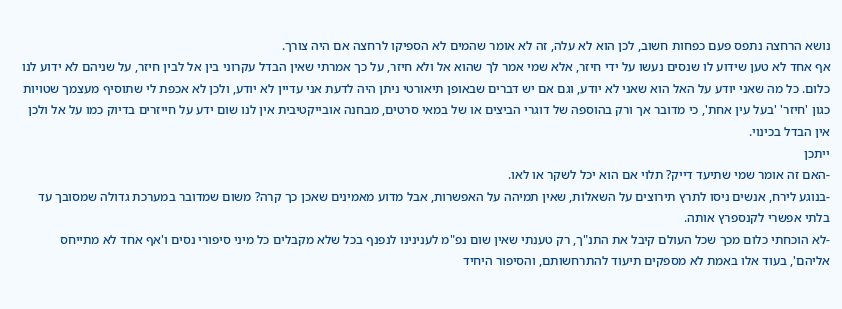נושא הרחצה נתפס פעם כפחות חשוב, לכן הוא לא עלה, זה לא אומר שהמים לא הספיקו לרחצה אם היה צורך.
אף אחד לא טען שידוע לו שנסים נעשו על ידי חיזר, אלא שמי אמר לך שהוא אל ולא חיזר, על כך אמרתי שאין הבדל עקרוני בין אל לבין חיזר, על שניהם לא ידוע לנו כלום. כל מה שאני יודע על האל הוא שאני לא יודע, וגם אם יש דברים שבאופן תיאורטי ניתן היה לדעת אני עדיין לא יודע, ולכן לא אכפת לי שתוסיף מעצמך שטויות כגון 'חיזר' 'בעל עין אחת', כי מדובר אך ורק בהוספה של דוגרי הביצים או של במאי סרטים, מבחנה אובייקטיבית אין לנו שום ידע על חייזרים בדיוק כמו על אל ולכן אין הבדל בכינוי.
ייתכן
-האם זה אומר שמי שתיעד דייק? תלוי אם הוא יכל לשקר או לאו.
-בנוגע לירח, אנשים ניסו לתרץ תירוצים על השאלות, שאין תמיהה על האפשרות, אבל מדוע מאמינים שאכן כך קרה? משום שמדובר במערכת גדולה שמסובך עד בלתי אפשרי לקנספרץ אותה.
-לא הוכחתי כלום מכך שכל העולם קיבל את התנ"ך, רק טענתי שאין שום נפ"מ לענינינו לנפנף בכל שלא מקבלים כל מיני סיפורי נסים ו'אף אחד לא מתייחס אליהם', בעוד אלו באמת לא מספקים תיעוד להתרחשותם, והסיפור היחיד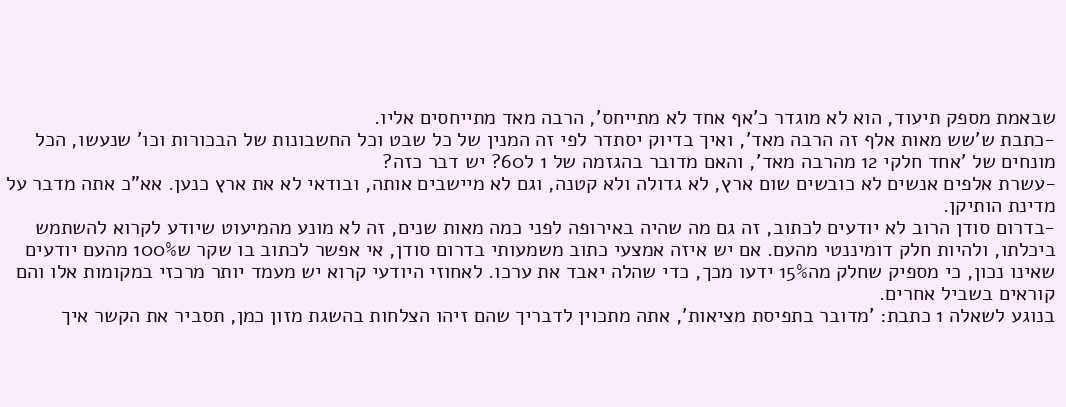שבאמת מספק תיעוד, הוא לא מוגדר כ'אף אחד לא מתייחס', הרבה מאד מתייחסים אליו.
-כתבת ש'שש מאות אלף זה הרבה מאד', ואיך בדיוק יסתדר לפי זה המנין של כל שבט וכל החשבונות של הבכורות וכו' שנעשו, הכל מונחים של 'אחד חלקי 12 מהרבה מאד', והאם מדובר בהגזמה של 1 ל60? יש דבר כזה?
-עשרת אלפים אנשים לא כובשים שום ארץ, לא גדולה ולא קטנה, וגם לא מיישבים אותה, ובודאי לא את ארץ כנען. אא"כ אתה מדבר על מדינת הותיקן.
-בדרום סודן הרוב לא יודעים לכתוב, זה גם מה שהיה באירופה לפני כמה מאות שנים, זה לא מונע מהמיעוט שיודע לקרוא להשתמש ביכלתו, ולהיות חלק דומיננטי מהעם. אם יש איזה אמצעי כתוב משמעותי בדרום סודן, אי אפשר לכתוב בו שקר ש100% מהעם יודעים שאינו נכון, כי מספיק שחלק מה15% ידעו מכך, כדי שהלה יאבד את ערכו. לאחוזי היודעי קרוא יש מעמד יותר מרכזי במקומות אלו והם קוראים בשביל אחרים.
בנוגע לשאלה 1 כתבת: 'מדובר בתפיסת מציאות', אתה מתכוין לדבריך שהם זיהו הצלחות בהשגת מזון כמן, תסביר את הקשר איך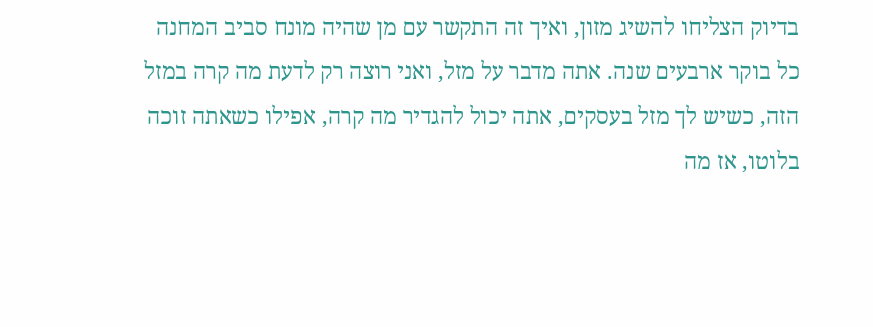בדיוק הצליחו להשיג מזון, ואיך זה התקשר עם מן שהיה מונח סביב המחנה כל בוקר ארבעים שנה. אתה מדבר על מזל, ואני רוצה רק לדעת מה קרה במזל הזה, כשיש לך מזל בעסקים, אתה יכול להגדיר מה קרה, אפילו כשאתה זוכה בלוטו, אז מה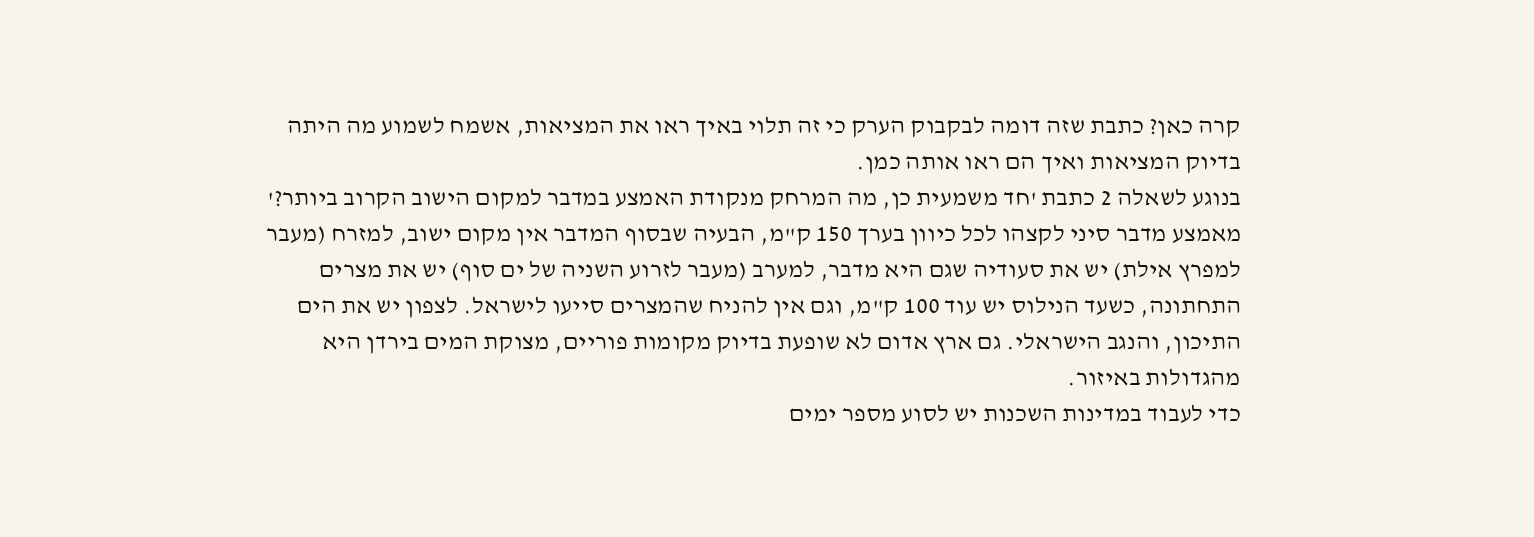קרה כאן? כתבת שזה דומה לבקבוק הערק כי זה תלוי באיך ראו את המציאות, אשמח לשמוע מה היתה בדיוק המציאות ואיך הם ראו אותה כמן.
בנוגע לשאלה 2 כתבת 'חד משמעית כן, מה המרחק מנקודת האמצע במדבר למקום הישוב הקרוב ביותר?' מאמצע מדבר סיני לקצהו לכל כיוון בערך 150 ק"מ, הבעיה שבסוף המדבר אין מקום ישוב, למזרח (מעבר למפרץ אילת) יש את סעודיה שגם היא מדבר, למערב (מעבר לזרוע השניה של ים סוף) יש את מצרים התחתונה, כשעד הנילוס יש עוד 100 ק"מ, וגם אין להניח שהמצרים סייעו לישראל. לצפון יש את הים התיכון, והנגב הישראלי. גם ארץ אדום לא שופעת בדיוק מקומות פוריים, מצוקת המים בירדן היא מהגדולות באיזור.
כדי לעבוד במדינות השכנות יש לסוע מספר ימים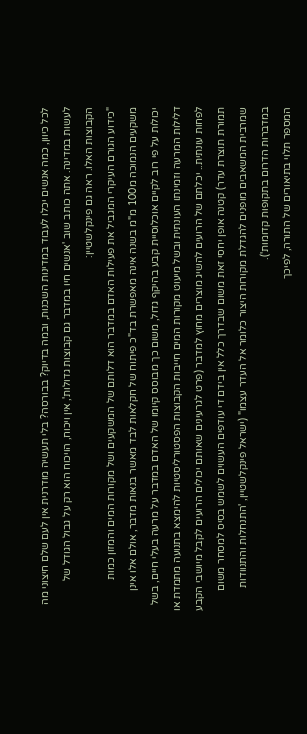לכל כיוון, כמה אנשים יכלו לעבוד במדינות השכנות, ובמה בדיוק? בבורסה? בלי תעשיה מודרנית אין לעם שלם חיצוני מה לעשות במדינה. אתה כותב שוב 'אנשים חיו במדבר גם קבוצות גדולות', אין ויכוח, הויכוח הוא רק על גבול הגודל של הקבוצות האלו. ראה גם פינקלשטיין:
"כידוע הגורם העיקרי המגביל את פעילות האדם במדבר הוא דלותם של המשקעים ושל מקורות המים והמזון כמות משקעים הנמוכה מ100 מ"מ בשנה אינה מאפשרת בד"כ פיתוח של חקלאות לבד מאשר בנאות מדבר, אולם אלו אינן יכולות על פי רוב לקיים אוכלוסיית קבע בהיקף גדול, משום כך מבוסס קיומו של האדם במדבר על מרעה בעלי חיים, בשל דלילות המרעה וזמינתו העונתית ובשל מיעוט מקורות המים חייבות הקבוצות הפסטורליסטיות להימצא בתנועה מתמדת או לפחות עונתית.. יכלתם של הרועים להשיג מוצרים מחוץ למדבר (פרט לגרעינים שאותם יכולים הרועים לקבל מיושבי הקבע תמורת תוצרת עדר) קטנה אופן יחסי זאת משום שבדרך כלל אין בידם די עודפים העשוים לשמש בסיס למסחר משום שמרבית המשאבים מופנים להגדלת מקורות היצור כלומר אל העדר עצמו" (ישראל פינקלשטיין, 'התנחלות והתנוודות במדברות הדרום בתקופות קדומות').
המספר תלוי בתיאורים של התורה, לפיכך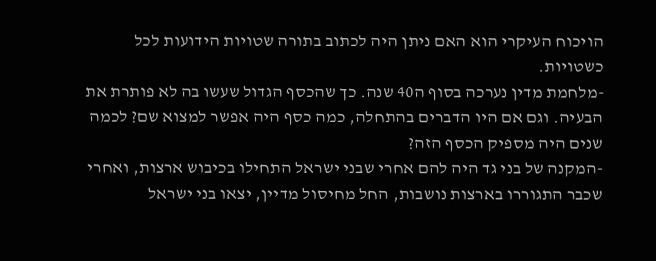הויכוח העיקרי הוא האם ניתן היה לכתוב בתורה שטויות הידועות לכל כשטויות.
-מלחמת מדין נערכה בסוף ה40 שנה. כך שהכסף הגדול שעשו בה לא פותרת את הבעיה. וגם אם היו הדברים בהתחלה, כמה כסף היה אפשר למצוא שם? לכמה שנים היה מספיק הכסף הזה?
-המקנה של בני גד היה להם אחרי שבני ישראל התחילו בכיבוש ארצות, ואחרי שכבר התגוררו בארצות נושבות, החל מחיסול מדיין, יצאו בני ישראל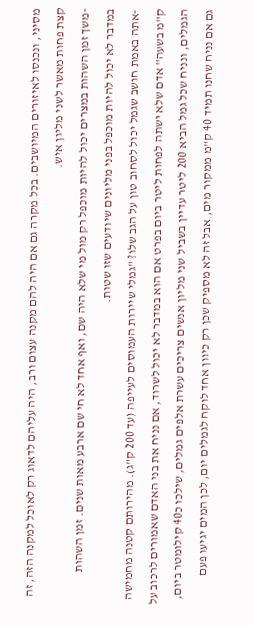מסיני, ונכנסו לאיזורים המיושבים. בכל מקרה גם אם היה להם מקנה עצום ורב, היה עליהם לדאוג רק לאוכל למקנה הזה, זה קצת פחות מאשר לשני מליון איש.
-משך זמן השהות במצרים יכול להיות מוכפל רק מול מי שלא היה שם, ואף אחד לא חי שם ארבע מאות שנים. זמן השהות במדבר לא יכול להיות מוכפל בפני מליונים שיודעים שזו שטות.
-אתה באמת חושב שגמל יכול לסחוב טון על הגב שלו? "גמלי שיירות העמוסים לעייפה (עד 200 ק"ג). מהירותם קטנה מחמישה ק"מ בשעה" אדם שלא ישתה לפחות ליטר ביום בפרט אם הוא במדבר לא יכול לשרוד, אם נניח את בני האדם שאמורים לרכוב על הגמלים, ונניח שכל גמל הביא 200 ליטר עדיין בשביל שני מליון אנשים צריכים עשרת אלפים גמלים, שילכו כ40 קילומטר ביום, גם אם נניח שחנו תמיד 40 ק"מ ממקור מים, אבל זה לא מספיק שכן רק כיוון אחד לוקח לגמלים יום, לכן המים יגיעו פעם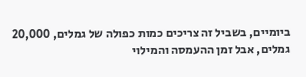ביומיים, בשביל זה צריכים כמות כפולה של גמלים, 20,000 גמלים, אבל זמן ההעמסה והמילוי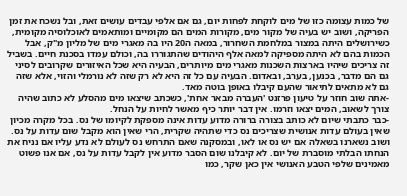של כמות עצומה כזו של מים לוקחת לפחות יום, גם אם אלפי עבדים עושים זאת, ובל נשכח את זמן הפריקה, ושוב יש בעיה של מקור מים, מקורות המים הם מקומיים ומותאמים לאוכלוסיה מקומית, כשירושלים היתה במצור במלחמת השחרור, במאה ה20 היו בה מאגרי מים של מליון מ"ק, אבל הכמות בהם לא היתה מספיקה למאה אלף היהודים שהתגוררו בה, וכולם עמדו בסכנת חיים. בשביל זה צריכים שיהיו בארצות השכנות מאגרי מים מיותרים, הבעיה היא שכל האיזורים שקרובים לסיני גם הם מדבר, בכנען, בערב, ובאדום. הבעיה עם כל זה היא לא רק שזה לא נורמלי והזוי, אלא שזה גם לא מתאים לתיאור שהעם קיבלו באופן בוטה מאד.
-אתה שוב חוזר על טיעון פרזנט 'העברה מבאר אחת', כשכתב שיצאו מים מהסלע לא כתוב שהיה צורך לשאוב, המים יצאו וזרמו. אין דבר יותר כיף מאשר לחיות על הנחל.
-כבר כתבתי שיום לא כותב בצורה ברורה מדוע עדות אינה מספקת לקיומו של נס. בכל מקרה מכיון שאין בעולם עדות אנושית שצריכים נס כדי שתהיה שקרית, הרי שאין הוא מקבל שום עדות על נס. ושוב נשארנו בשאלה אם יש נס או לאו, ובמסקנה שאם התרחש נס לעולם לא נדע עליו אם נניח את הנחתו הבלתי מוסברת של יום. לא קיבלנו שום הסבר מדוע אין לקבל עדות על נס, אם אנו פשוט מאמינים שלפי הטבע האנושי אין כאן שקר, כמו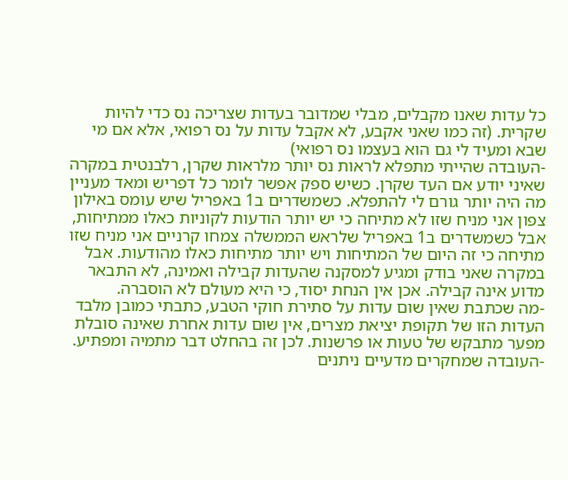כל עדות שאנו מקבלים, מבלי שמדובר בעדות שצריכה נס כדי להיות שקרית. (זה כמו שאני אקבע, לא אקבל עדות על נס רפואי, אלא אם מי שבא ומעיד לי גם הוא בעצמו נס רפואי)
-העובדה שהייתי מתפלא לראות נס יותר מלראות שקרן, רלבנטית במקרה שאיני יודע אם העד שקרן. כשיש ספק אפשר לומר כל דפריש ומאד מעניין מה היה יותר גורם לי להתפלא. כשמשדרים ב1 באפריל שיש עומס באילון צפון אני מניח שזו לא מתיחה כי יש יותר הודעות לקוניות כאלו ממתיחות, אבל כשמשדרים ב1 באפריל שלראש הממשלה צמחו קרניים אני מניח שזו מתיחה כי זה היום של המתיחות ויש יותר מתיחות כאלו מהודעות. אבל במקרה שאני בודק ומגיע למסקנה שהעדות קבילה ואמינה, לא התבאר מדוע אינה קבילה. אכן אין הנחת יסוד, כי היא מעולם לא הוסברה.
-מה שכתבת שאין שום עדות על סתירת חוקי הטבע, כתבתי כמובן מלבד העדות הזו של תקופת יציאת מצרים, אין שום עדות אחרת שאינה סובלת מפער מתבקש של טעות או פרשנות. לכן זה בהחלט דבר מתמיה ומפתיע.
-העובדה שמחקרים מדעיים ניתנים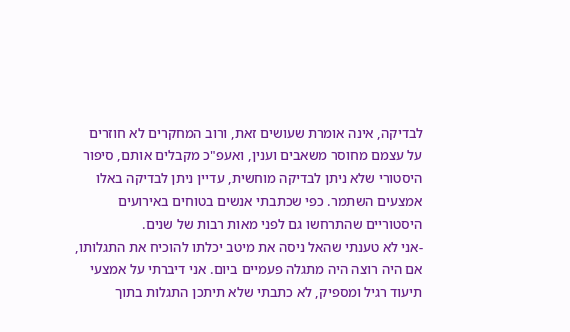לבדיקה, אינה אומרת שעושים זאת, ורוב המחקרים לא חוזרים על עצמם מחוסר משאבים וענין, ואעפ"כ מקבלים אותם, סיפור היסטורי שלא ניתן לבדיקה מוחשית, עדיין ניתן לבדיקה באלו אמצעים השתמר. כפי שכתבתי אנשים בטוחים באירועים היסטוריים שהתרחשו גם לפני מאות רבות של שנים.
-אני לא טענתי שהאל ניסה את מיטב יכלתו להוכיח את התגלותו, אם היה רוצה היה מתגלה פעמיים ביום. אני דיברתי על אמצעי תיעוד רגיל ומספיק, לא כתבתי שלא תיתכן התגלות בתוך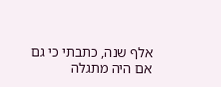אלף שנה, כתבתי כי גם אם היה מתגלה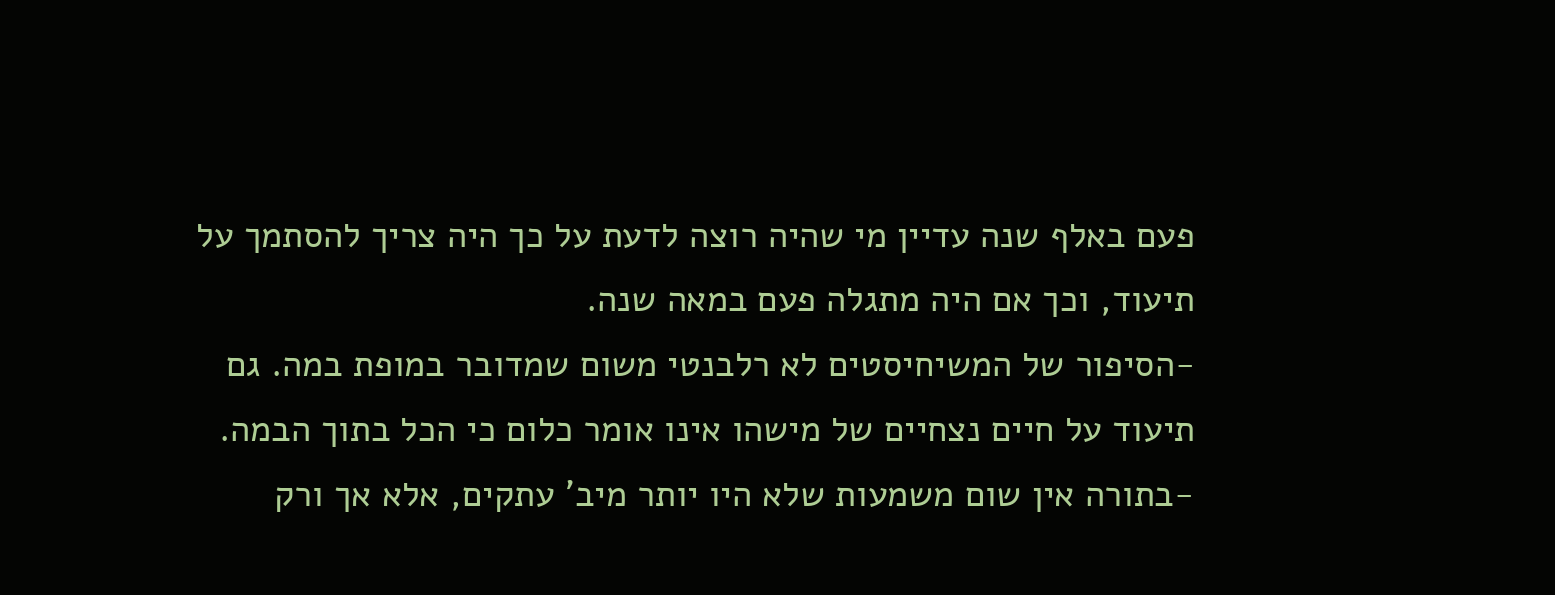פעם באלף שנה עדיין מי שהיה רוצה לדעת על כך היה צריך להסתמך על תיעוד, וכך אם היה מתגלה פעם במאה שנה.
-הסיפור של המשיחיסטים לא רלבנטי משום שמדובר במופת במה. גם תיעוד על חיים נצחיים של מישהו אינו אומר כלום כי הכל בתוך הבמה.
-בתורה אין שום משמעות שלא היו יותר מיב' עתקים, אלא אך ורק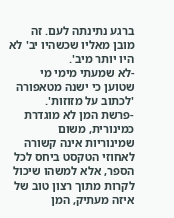ברגע נתינתה לעם. זה מובן מאליו שכשהיו יב' לא היו יותר מיב'.
-לא שמעתי מימי מי שטוען כי ישנה מטאפורה 'לכתוב על מזוזות'.
-פרשת המן לא מוגדרת כמינורית, משום שמינוריות אינה קשורה לאחוזי הטקסט ביחס לכל הספר, אלא למשהו שיכול לקרות מתוך רצון טוב של איזה מעתיק, המן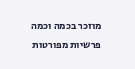מוזכר בכמה וכמה פרשיות מפורטות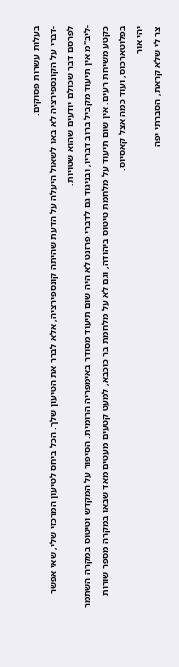בעלות עשרות פסוקים.
-דברי על הקונספירציה לא באו לשאול היעלה על הדעת שהיתה קונספירציה, אלא לברר את הטיעון שלך. הכל ביחס לטיעון המרכזי שלי, שאי אפשר לפרסם דבר שכולם יודעים שהוא שטויות.
-ליב"מ אין תיעוד מקביל ברוב דבריו, ובניגוד גם לדברי פרזנט לא היה שום תיעוד מסודר באימפריה הרומית. הסיפור על המקדש וטיטוס במקרה השתמר כקטע משיחת רעים. אין שום תיעוד על מלחמת טיטוס ביהודה, וגם לא על מלחמת בר כוכבא, למעט קטעים מעטים מאד שבאו במקרה מספר שורות בפלוטארכוס, ועוד כמה אצל קאסיוס.
יהי אור
צר לי שלא קראת, הסברתי יפה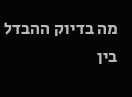מה בדיוק ההבדל בין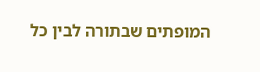המופתים שבתורה לבין כל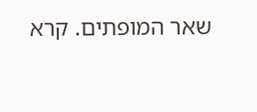שאר המופתים. קרא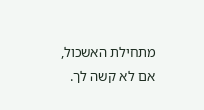מתחילת האשכול, אם לא קשה לך.